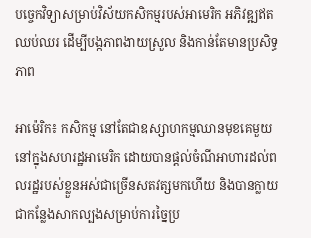បច្ចេកវិទ្យាសម្រាប់វិស័យកសិកម្មរបស់អាមេរិក អភិវឌ្ឍឥតឈប់ឈរ ដើម្បីបង្កភាពងាយស្រួល និងកាន់តែមានប្រសិទ្ធភាព

អាម៉េរិក៖ កសិកម្ម នៅតែជាឧស្សាហកម្មឈានមុខគេមួយនៅក្នុងសហរដ្ឋអាមេរិក ដោយបានផ្តល់ចំណីអាហារដល់ពលរដ្ឋរបស់ខ្លួនអស់ជាច្រើនសតវត្សមកហើយ និងបានក្លាយជាកន្លែងសាកល្បងសម្រាប់ការច្នៃប្រ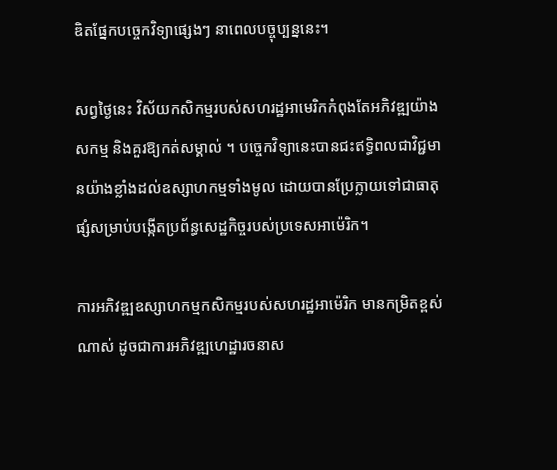ឌិតផ្នែកបច្ចេកវិទ្យាផ្សេងៗ នាពេលបច្ចុប្បន្ននេះ។

សព្វថ្ងៃនេះ វិស័យកសិកម្មរបស់សហរដ្ឋអាមេរិកកំពុងតែអភិវឌ្ឍយ៉ាងសកម្ម និងគួរឱ្យកត់សម្គាល់ ។ បច្ចេកវិទ្យានេះបានជះឥទ្ធិពលជាវិជ្ជមានយ៉ាងខ្លាំងដល់ឧស្សាហកម្មទាំងមូល ដោយបានប្រែក្លាយទៅជាធាតុផ្សំសម្រាប់បង្កើតប្រព័ន្ធសេដ្ឋកិច្ចរបស់ប្រទេសអាម៉េរិក។

ការអភិវឌ្ឍឧស្សាហកម្មកសិកម្មរបស់សហរដ្ឋអាម៉េរិក មានកម្រិតខ្ពស់ណាស់ ដូចជាការអភិវឌ្ឍហេដ្ឋារចនាស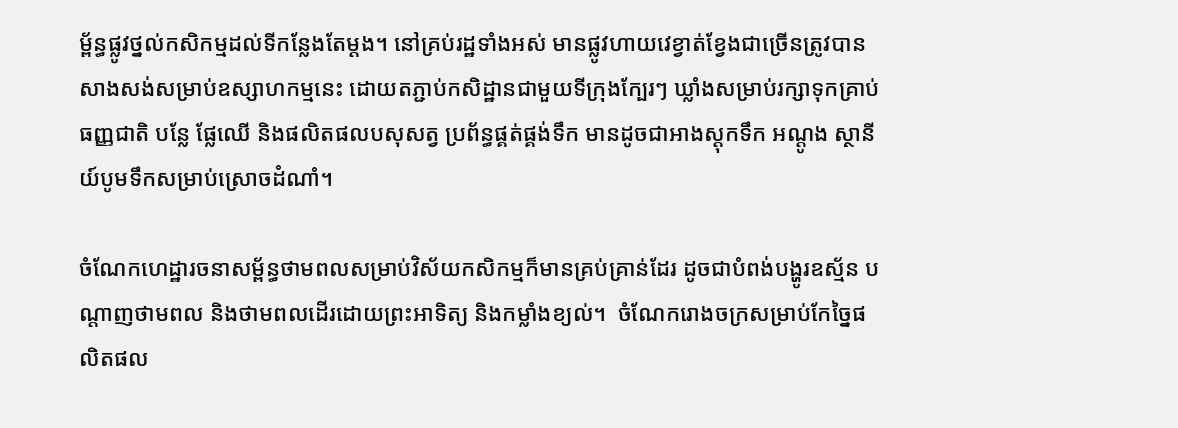ម្ព័ន្ធផ្លូវថ្នល់កសិកម្មដល់ទីកន្លែងតែម្តង។ នៅគ្រប់រដ្ឋទាំងអស់ មានផ្លូវហាយវេខ្វាត់ខ្វែងជាច្រើនត្រូវបានសាងសង់សម្រាប់ឧស្សាហកម្មនេះ ដោយតភ្ជាប់កសិដ្ឋានជាមួយទីក្រុងក្បែរៗ ឃ្លាំងសម្រាប់រក្សាទុកគ្រាប់ធញ្ញជាតិ បន្លែ ផ្លែឈើ និងផលិតផលបសុសត្វ ប្រព័ន្ធផ្គត់ផ្គង់ទឹក មានដូចជាអាងស្តុកទឹក អណ្តូង ស្ថានីយ៍បូមទឹកសម្រាប់ស្រោចដំណាំ។

ចំណែកហេដ្ឋារចនាសម្ព័ន្ធថាមពលសម្រាប់វិស័យកសិកម្មក៏មានគ្រប់គ្រាន់ដែរ ដូចជាបំពង់បង្ហូរឧស្ម័ន បណ្តាញថាមពល និងថាមពលដើរដោយព្រះអាទិត្យ និងកម្លាំងខ្យល់។  ចំណែករោងចក្រសម្រាប់កែច្នៃផលិតផល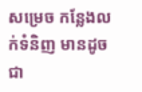សម្រេច កន្លែងលក់ទំនិញ មានដូចជា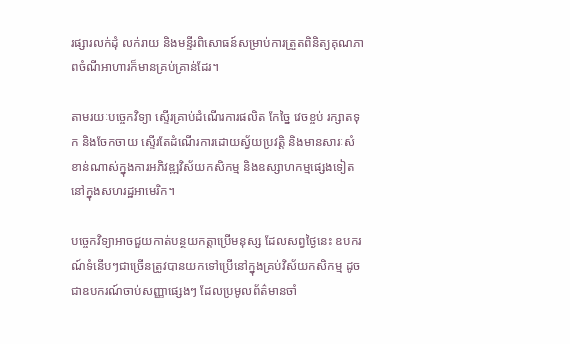រផ្សារលក់ដុំ លក់រាយ និងមន្ទីរពិសោធន៍សម្រាប់ការត្រួតពិនិត្យគុណភាពចំណីអាហារក៏មានគ្រប់គ្រាន់ដែរ។

តាមរយៈបច្ចេកវិទ្យា ស្ទើរគ្រាប់ដំណើរការផលិត កែច្នៃ វេចខ្ចប់ រក្សាតទុក និងចែកចាយ ស្ទើរតែដំណើរការដោយស្វ័យប្រវត្តិ និងមានសារៈសំខាន់ណាស់ក្នុងការអភិវឌ្ឍវិស័យកសិកម្ម និងឧស្សាហកម្មផ្សេងទៀតនៅក្នុងសហរដ្ឋអាមេរិក។

បច្ចេកវិទ្យាអាចជួយកាត់បន្ថយកត្តាប្រើមនុស្ស ដែលសព្វថ្ងៃនេះ ឧបករណ៍ទំនើបៗជាច្រើនត្រូវបានយកទៅប្រើនៅក្នុងគ្រប់វិស័យកសិកម្ម ដូចជាឧបករណ៍ចាប់សញ្ញាផ្សេងៗ ដែលប្រមូលព័ត៌មានចាំ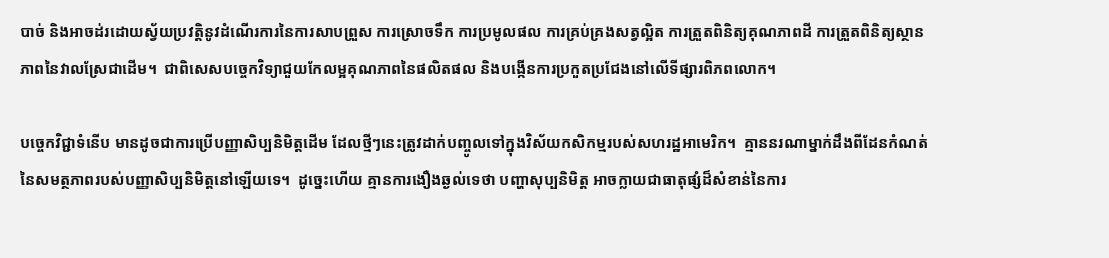បាច់ និងអាចដ់រដោយស្វ័យប្រវត្តិនូវដំណើរការនៃការសាបព្រួស ការស្រោចទឹក ការប្រមូលផល ការគ្រប់គ្រងសត្វល្អិត ការត្រួតពិនិត្យគុណភាពដី ការត្រួតពិនិត្យស្ថានភាពនៃវាលស្រែជាដើម។  ជាពិសេសបច្ចេកវិទ្យាជួយកែលម្អគុណភាពនៃផលិតផល និងបង្កើនការប្រកួតប្រជែងនៅលើទីផ្សារពិភពលោក។

បច្ចេកវិជ្ជាទំនើប មានដូចជាការប្រើបញ្ញាសិប្បនិមិត្តដើម ដែលថ្មីៗនេះត្រូវដាក់បញ្ចូលទៅក្នុងវិស័យកសិកម្មរបស់សហរដ្ឋអាមេរិក។  គ្មាននរណាម្នាក់ដឹងពីដែនកំណត់នៃសមត្ថភាពរបស់បញ្ញាសិប្បនិមិត្តនៅឡើយទេ។  ដូច្នេះហើយ គ្មានការងឿងឆ្ងល់ទេថា បញ្ហាសុប្បនិមិត្ត អាចក្លាយជាធាតុផ្សំដ៏សំខាន់នៃការ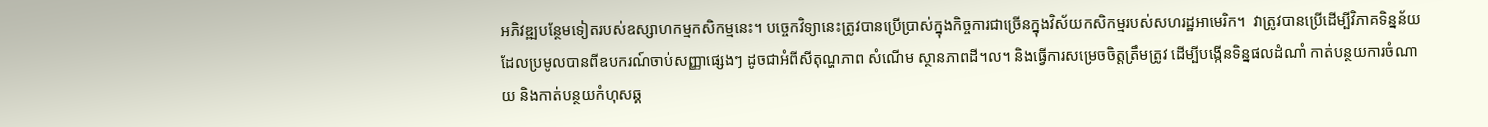អភិវឌ្ឍបន្ថែមទៀតរបស់ឧស្សាហកម្មកសិកម្មនេះ។ បច្ចេកវិទ្យានេះត្រូវបានប្រើប្រាស់ក្នុងកិច្ចការជាច្រើនក្នុងវិស័យកសិកម្មរបស់សហរដ្ឋអាមេរិក។  វាត្រូវបានប្រើដើម្បីវិភាគទិន្នន័យ ដែលប្រមូលបានពីឧបករណ៍ចាប់សញ្ញាផ្សេងៗ ដូចជាអំពីសីតុណ្ហភាព សំណើម ស្ថានភាពដី។ល។ និងធ្វើការសម្រេចចិត្តត្រឹមត្រូវ ដើម្បីបង្កើនទិន្នផលដំណាំ កាត់បន្ថយការចំណាយ និងកាត់បន្ថយកំហុសឆ្គ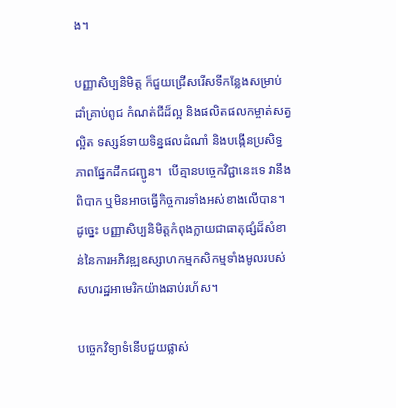ង។

បញ្ញាសិប្បនិមិត្ត ក៏ជួយជ្រើសរើសទីកន្លែងសម្រាប់ដាំគ្រាប់ពូជ កំណត់ជីដ៏ល្អ និងផលិតផលកម្ចាត់សត្វល្អិត ទស្សន៍ទាយទិន្នផលដំណាំ និងបង្កើនប្រសិទ្ធភាពផ្នែកដឹកជញ្ជូន។  បើគ្មានបច្ចេកវិជ្ជានេះទេ វានឹងពិបាក ឬមិនអាចធ្វើកិច្ចការទាំងអស់ខាងលើបាន។  ដូច្នេះ បញ្ញាសិប្បនិមិត្តកំពុងក្លាយជាធាតុផ្សំដ៏សំខាន់នៃការអភិវឌ្ឍឧស្សាហកម្មកសិកម្មទាំងមូលរបស់សហរដ្ឋអាមេរិកយ៉ាងឆាប់រហ័ស។

បច្ចេកវិទ្យាទំនើបជួយផ្លាស់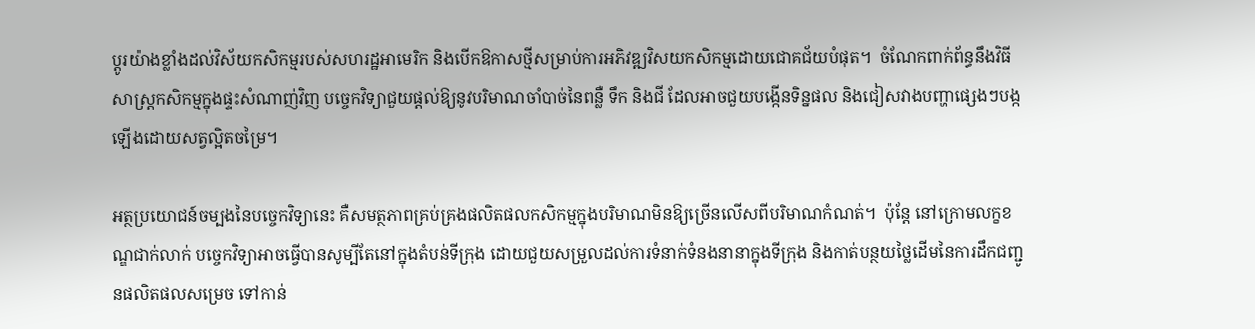ប្តូរយ៉ាងខ្លាំងដល់វិស័យកសិកម្មរបស់សហរដ្ឋអាមេរិក និងបើកឱកាសថ្មីសម្រាប់ការអភិវឌ្ឍវិសយកសិកម្មដោយជោគជ័យបំផុត។  ចំណែកពាក់ព័ន្ធនឹងវិធីសាស្រ្តកសិកម្មក្នុងផ្ទះសំណាញ់វិញ បច្ចេកវិទ្យាជួយផ្តល់ឱ្យនូវបរិមាណចាំបាច់នៃពន្លឺ ទឹក និងជី ដែលអាចជួយបង្កើនទិន្នផល និងជៀសវាងបញ្ហាផ្សេងៗបង្កឡើងដោយសត្វល្អិតចម្រៃ។

អត្ថប្រយោជន៍ចម្បងនៃបច្ចេកវិទ្យានេះ គឺសមត្ថភាពគ្រប់គ្រងផលិតផលកសិកម្មក្នុងបរិមាណមិនឱ្យច្រើនលើសពីបរិមាណកំណត់។  ប៉ុន្តែ នៅក្រោមលក្ខខណ្ឌជាក់លាក់ បច្ចេកវិទ្យាអាចធ្វើបានសូម្បីតែនៅក្នុងតំបន់ទីក្រុង ដោយជួយសម្រួលដល់ការទំនាក់ទំនងនានាក្នុងទីក្រុង និងកាត់បន្ថយថ្លៃដើមនៃការដឹកជញ្ជូនផលិតផលសម្រេច ទៅកាន់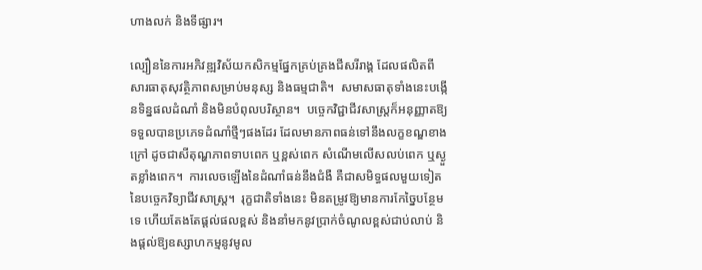ហាងលក់ និងទីផ្សារ។

ល្បឿននៃការអភិវឌ្ឍវិស័យកសិកម្មផ្នែកគ្រប់គ្រងជីសរីរាង្គ ដែលផលិតពីសារធាតុសុវត្ថិភាពសម្រាប់មនុស្ស និងធម្មជាតិ។  សមាសធាតុទាំងនេះបង្កើនទិន្នផលដំណាំ និងមិនបំពុលបរិស្ថាន។  បច្ចេកវិជ្ជាជីវសាស្រ្តក៏អនុញ្ញាតឱ្យទទួលបានប្រភេទដំណាំថ្មីៗផងដែរ ដែលមានភាពធន់ទៅនឹងលក្ខខណ្ឌខាងក្រៅ ដូចជាសីតុណ្ហភាពទាបពេក ឬខ្ពស់ពេក សំណើមលើសលប់ពេក ឬស្ងួតខ្លាំងពេក។  ការលេចឡើងនៃដំណាំធន់នឹងជំងឺ គឺជាសមិទ្ធផលមួយទៀតនៃបច្ចេកវិទ្យាជីវសាស្ត្រ។  រុក្ខជាតិទាំងនេះ មិនតម្រូវឱ្យមានការកែច្នៃបន្ថែមទេ ហើយតែងតែផ្តល់ផលខ្ពស់ និងនាំមកនូវប្រាក់ចំណូលខ្ពស់ជាប់លាប់ និងផ្តល់ឱ្យឧស្សាហកម្មនូវមូល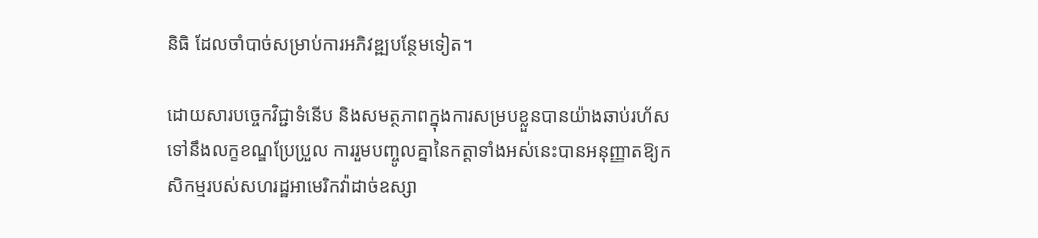និធិ ដែលចាំបាច់សម្រាប់ការអភិវឌ្ឍបន្ថែមទៀត។

ដោយសារបច្ចេកវិជ្ជាទំនើប និងសមត្ថភាពក្នុងការសម្របខ្លួនបានយ៉ាងឆាប់រហ័សទៅនឹងលក្ខខណ្ឌប្រែប្រួល ការរួមបញ្ចូលគ្នានៃកត្តាទាំងអស់នេះបានអនុញ្ញាតឱ្យកសិកម្មរបស់សហរដ្ឋអាមេរិកវ៉ាដាច់ឧស្សា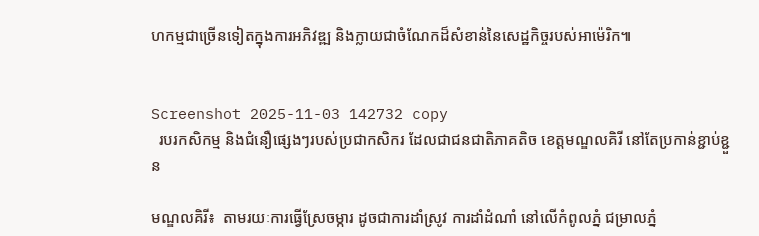ហកម្មជាច្រើនទៀតក្នុងការអភិវឌ្ឍ និងក្លាយជាចំណែកដ៏សំខាន់នៃសេដ្ឋកិច្ចរបស់អាម៉េរិក៕


Screenshot 2025-11-03 142732 copy
  របរកសិកម្ម និងជំនឿផ្សេងៗរបស់ប្រជាកសិករ ដែលជាជនជាតិភាគតិច ខេត្តមណ្ឌលគិរី នៅតែប្រកាន់ខ្ជាប់ខ្ជួន

មណ្ឌលគិរី៖  តាមរយៈការធ្វើស្រែចម្ការ ដូចជាការដាំស្រូវ ការដាំដំណាំ នៅលើកំពូលភ្នំ ជម្រាលភ្នំ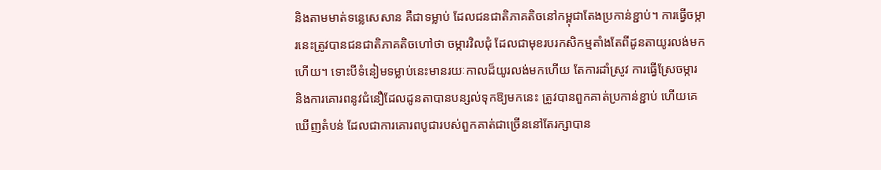និងតាមមាត់ទន្លេសេសាន គឺជាទម្លាប់ ដែលជនជាតិភាគតិចនៅកម្ពុជាតែងប្រកាន់ខ្ជាប់។ ការធ្វើចម្ការនេះត្រូវបានជនជាតិភាគតិចហៅថា ចម្ការវិលជុំ ដែលជាមុខរបរកសិកម្មតាំងតែពីដូនតាយូរលង់មកហើយ។ ទោះបីទំនៀមទម្លាប់នេះមានរយៈកាលដ៏យូរលង់មកហើយ តែការដាំស្រូវ ការធ្វើស្រែចម្ការ និងការគោរពនូវជំនឿដែលដូនតាបានបន្សល់ទុកឱ្យមកនេះ ត្រូវបានពួកគាត់ប្រកាន់ខ្ជាប់ ហើយគេឃើញតំបន់ ដែលជាការគោរពបូជារបស់ពួកគាត់ជាច្រើននៅតែរក្សាបាន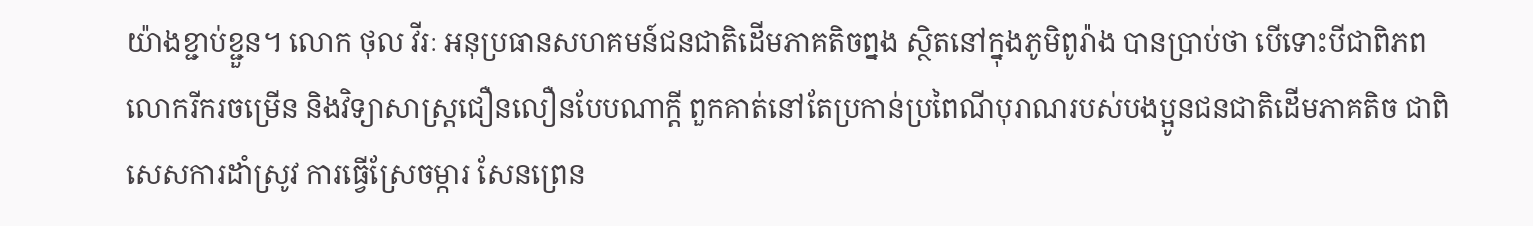យ៉ាងខ្ជាប់ខ្ជួន។ លោក ថុល វីរៈ អនុប្រធានសហគមន៍ជនជាតិដើមភាគតិចព្នង ស្ថិតនៅក្នុងភូមិពូរ៉ាង បានប្រាប់ថា បើទោះបីជាពិភពលោករីករចម្រើន និងវិទ្យាសាស្រ្តជឿនលឿនបែបណាក្តី ពួកគាត់នៅតែប្រកាន់ប្រពៃណីបុរាណរបស់បងប្អូនជនជាតិដើមភាគតិច ជាពិសេសការដាំស្រូវ ការធ្វើស្រែចម្ការ សែនព្រេន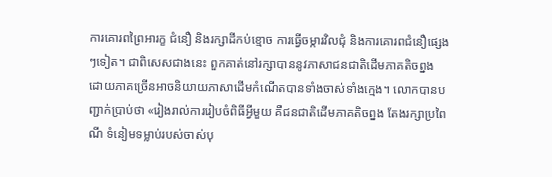ការគោរពព្រៃអារក្ខ ជំនឿ និងរក្សាដីកប់ខ្មោច ការធ្វើចម្ការវិលជុំ និងការគោរពជំនឿផ្សេងៗទៀត។ ជាពិសេសជាងនេះ ពួកគាត់នៅរក្សាបាននូវភាសាជនជាតិដើមភាគតិចព្នង ដោយភាគច្រើនអាចនិយាយភាសាដើមកំណើតបានទាំងចាស់ទាំងក្មេង។ លោកបានបញ្ជាក់ប្រាប់ថា «រៀងរាល់ការរៀបចំពិធីអ្វីមួយ គឺជនជាតិដើមភាគតិចព្នង តែងរក្សាប្រពៃណី ទំនៀមទម្លាប់របស់ចាស់បុ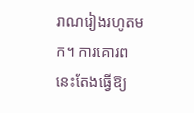រាណរៀងរហូតមក។ ការគោរពនេះតែងធ្វើឱ្យ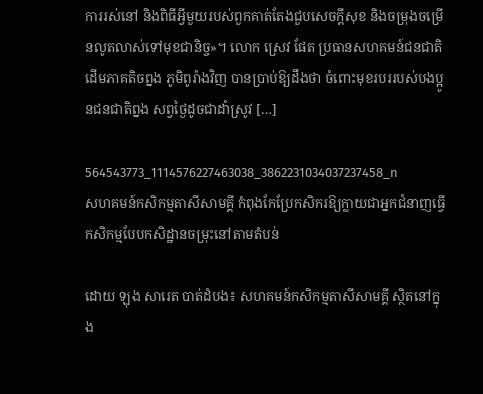ការរស់នៅ និងពិធីអ្វីមួយរបស់ពួកគាត់តែងជួបសេចក្តីសុខ និងចម្រុងចម្រើនលូតលាស់ទៅមុខជានិច្ច»។ លោក ស្រេវ ផែត ប្រធានសហគមន៍ជនជាតិដើមភាគតិចព្នង ភូមិពូរ៉ាងវិញ បានប្រាប់ឱ្យដឹងថា ចំពោះមុខរបររបស់បងប្អូនជនជាតិព្នង សព្វថ្ងៃដូចជាដាំស្រូវ […]

564543773_1114576227463038_3862231034037237458_n
សហគមន៍កសិកម្មតាសីសាមគ្គី កំពុងកែប្រែកសិករឱ្យក្លាយជាអ្នកជំនាញធ្វើកសិកម្មបែបកសិដ្ឋានចម្រុះនៅតាមតំបន់

ដោយ ឡុង សារេត បាត់ដំបង៖ សហគមន៍កសិកម្មតាសីសាមគ្គី សិ្ថតនៅក្នុង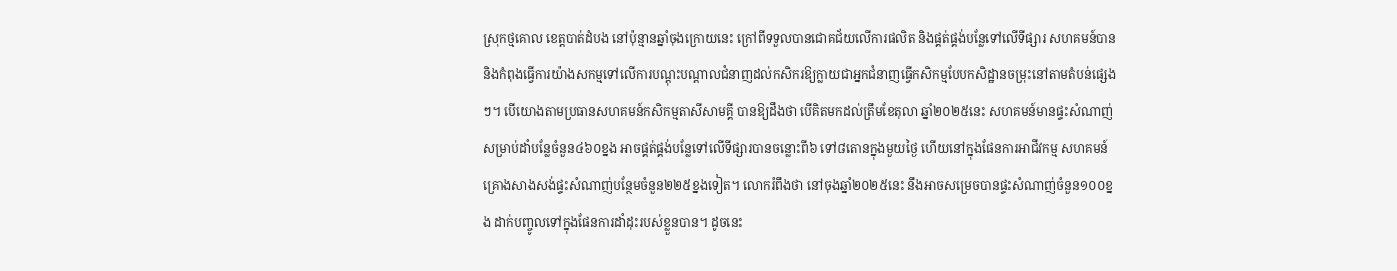ស្រុកថ្មគោល ខេត្តបាត់ដំបង នៅប៉ុន្មានឆ្នាំចុងក្រោយនេះ ក្រៅពីទទួលបានជោគជ័យលើការផលិត និងផ្គត់ផ្គង់បន្លែទៅលើទីផ្សារ សហគមន៍បាននិងកំពុងធ្វើការយ៉ាងសកម្មទៅលើការបណ្តុះបណ្តាលជំនាញដល់កសិករឱ្យក្លាយជាអ្នកជំនាញធ្វើកសិកម្មបែបកសិដ្ឋានចម្រុះនៅតាមតំបន់ផ្សេងៗ។ បើយោងតាមប្រធានសហគមន៍កសិកម្មតាសីសាមគ្គី បានឱ្យដឹងថា បើគិតមកដល់ត្រឹមខែតុលា ឆ្នាំ២០២៥នេះ សហគមន៍មានផ្ទះសំណាញ់សម្រាប់ដាំបន្លែចំនួន៤៦០ខ្នង អាចផ្គត់ផ្គង់បន្លែទៅលើទីផ្សារបានចន្លោះពី៦ ទៅ៨តោនក្នុងមួយថ្ងៃ ហើយនៅក្នុងផែនការអាជីវកម្ម សហគមន៍គ្រោងសាងសង់ផ្ទះសំណាញ់បន្ថែមចំនួន២២៥ខ្នងទៀត។ លោករំពឹងថា នៅចុងឆ្នាំ២០២៥នេះ នឹងអាចសម្រេចបានផ្ទះសំណាញ់ចំនួន១០០ខ្នង ដាក់បញ្ចូលទៅក្នុងផែនការដាំដុះរបស់ខ្លួនបាន។ ដូចនេះ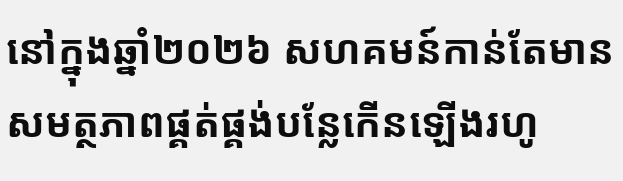នៅក្នុងឆ្នាំ២០២៦ សហគមន៍កាន់តែមានសមត្ថភាពផ្គត់ផ្គង់បន្លែកើនឡើងរហូ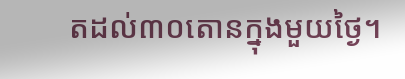តដល់៣០តោនក្នុងមួយថ្ងៃ។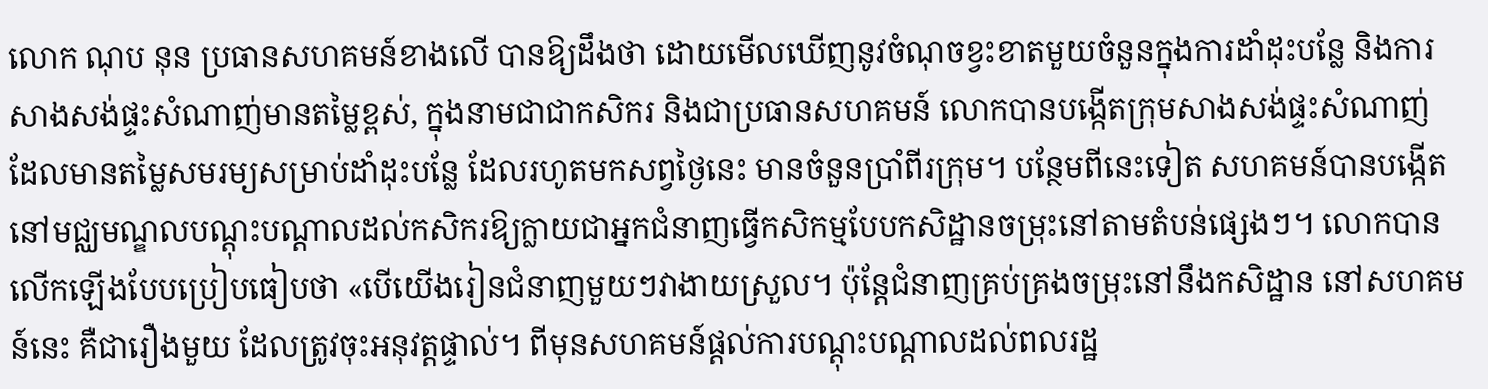លោក ណុប នុន ប្រធានសហគមន៍ខាងលើ បានឱ្យដឹងថា ដោយមើលឃើញនូវចំណុចខ្វះខាតមួយចំនួនក្នុងការដាំដុះបន្លែ និងការសាងសង់ផ្ទះសំណាញ់មានតម្លៃខ្ពស់, ក្នុងនាមជាជាកសិករ និងជាប្រធានសហគមន៍ លោកបានបង្កើតក្រុមសាងសង់ផ្ទះសំណាញ់ ដែលមានតម្លៃសមរម្យសម្រាប់ដាំដុះបន្លែ ដែលរហូតមកសព្វថ្ងៃនេះ មានចំនួនប្រាំពីរក្រុម។ បន្ថែមពីនេះទៀត សហគមន៍បានបង្កើតនៅមជ្ឈមណ្ឌលបណ្តុះបណ្តាលដល់កសិករឱ្យក្លាយជាអ្នកជំនាញធ្វើកសិកម្មបែបកសិដ្ឋានចម្រុះនៅតាមតំបន់ផ្សេងៗ។ លោកបានលើកឡើងបែបប្រៀបធៀបថា «បើយើងរៀនជំនាញមួយៗវាងាយស្រួល។ ប៉ុន្តែជំនាញគ្រប់គ្រងចម្រុះនៅនឹងកសិដ្ឋាន នៅសហគមន៍នេះ គឺជារឿងមួយ ដែលត្រូវចុះអនុវត្តផ្ទាល់។ ពីមុនសហគមន៍ផ្តល់ការបណ្តុះបណ្តាលដល់ពលរដ្ឋ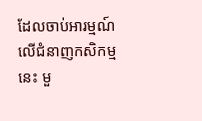ដែលចាប់អារម្មណ៍លើជំនាញកសិកម្មនេះ មួ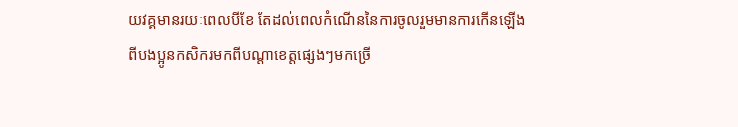យវគ្គមានរយៈពេលបីខែ តែដល់ពេលកំណើននៃការចូលរួមមានការកើនឡើងពីបងប្អូនកសិករមកពីបណ្តាខេត្តផ្សេងៗមកច្រើ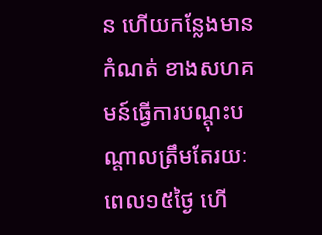ន ហើយកន្លែងមានកំណត់ ខាងសហគមន៍ធ្វើការបណ្តុះបណ្តាលត្រឹមតែរយៈពេល១៥ថ្ងៃ ហើ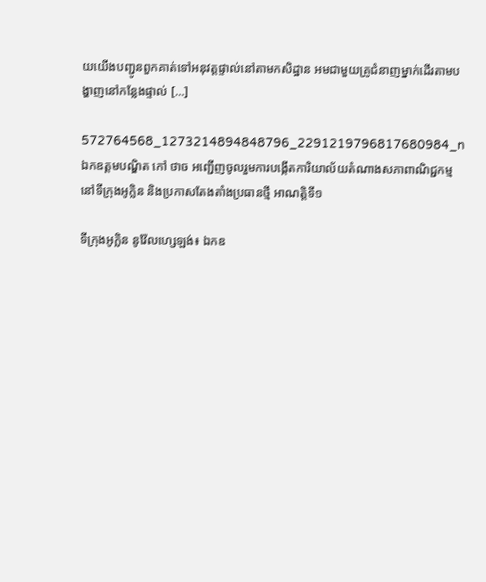យយើងបញ្ជូនពួកគាត់ទៅអនុវត្តផ្ទាល់នៅតាមកសិដ្ឋាន អមជាមួយគ្រូជំនាញម្នាក់ដើរតាមបង្ហាញនៅកន្លែងផ្ទាល់ […]

572764568_1273214894848796_2291219796817680984_n
ឯកឧត្តមបណ្ឌិត កៅ ថាច អញ្ជើញចូលរួមការបង្កើតការិយាល័យតំណាងសភាពាណិជ្ជកម្ម នៅទីក្រុងអូក្លិន និងប្រកាសតែងតាំងប្រធានថ្មី អាណត្តិទី១

ទីក្រុងអូក្លិន នូវ៉ែលហ្សេឡង់៖ ឯកឧ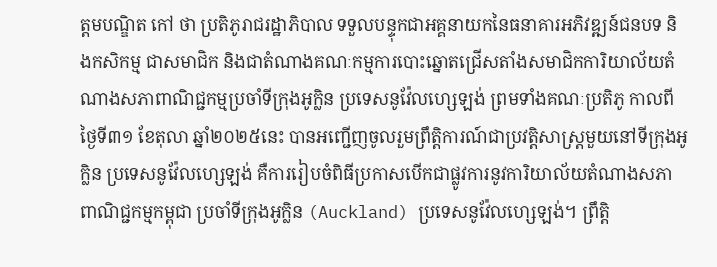ត្តមបណ្ឌិត កៅ ថា ប្រតិភូរាជរដ្ឋាភិបាល ទទួលបន្ទុកជាអគ្គនាយកនៃធនាគារអភិវឌ្ឍន៍ជនបទ និងកសិកម្ម ជាសមាជិក និងជាតំណាងគណៈកម្មការបោះឆ្នោតជ្រើសតាំងសមាជិកការិយាល័យតំណាងសភាពាណិជ្ជកម្មប្រចាំទីក្រុងអូក្លិន ប្រទេសនូវ៉ែលហ្សេឡង់ ព្រមទាំងគណៈប្រតិភូ កាលពីថ្ងៃទី៣១ ខែតុលា ឆ្នាំ២០២៥នេះ បានអញ្ជើញចូលរួមព្រឹត្តិការណ៍ជាប្រវត្តិសាស្ត្រមួយនៅទីក្រុងអូក្លិន ប្រទេសនូវ៉ែលហ្សេឡង់ គឺការរៀបចំពិធីប្រកាសបើកជាផ្លូវការនូវការិយាល័យតំណាងសភាពាណិជ្ជកម្មកម្ពុជា ប្រចាំទីក្រុងអូក្លិន (Auckland) ប្រទេសនូវ៉ែលហ្សេឡង់។ ព្រឹត្តិ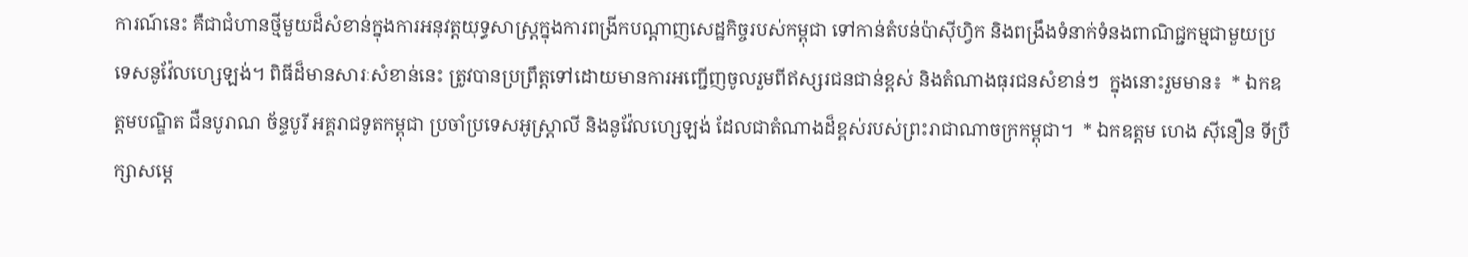ការណ៍នេះ គឺជាជំហានថ្មីមួយដ៏សំខាន់ក្នុងការអនុវត្តយុទ្ធសាស្ត្រក្នុងការពង្រីកបណ្តាញសេដ្ឋកិច្ចរបស់កម្ពុជា ទៅកាន់តំបន់ប៉ាស៊ីហ្វិក និងពង្រឹងទំនាក់ទំនងពាណិជ្ជកម្មជាមួយប្រទេសនូវ៉ែលហ្សេឡង់។ ពិធីដ៏មានសារៈសំខាន់នេះ ត្រូវបានប្រព្រឹត្តទៅដោយមានការអញ្ជើញចូលរួមពីឥស្សរជនជាន់ខ្ពស់ និងតំណាងធុរជនសំខាន់ៗ  ក្នុងនោះរួមមាន៖  * ឯកឧត្តមបណ្ឌិត ជឺនបូរាណ ច័ន្ទបូរី អគ្គរាជទូតកម្ពុជា ប្រចាំប្រទេសអូស្ត្រាលី និងនូវ៉ែលហ្សេឡង់ ដែលជាតំណាងដ៏ខ្ពស់របស់ព្រះរាជាណាចក្រកម្ពុជា។  * ឯកឧត្តម ហេង ស៊ីនឿន ទីប្រឹក្សាសម្តេ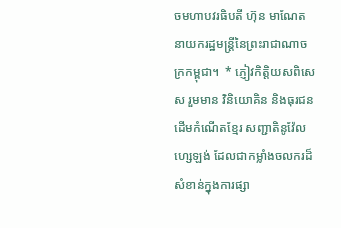ចមហាបវរធិបតី ហ៊ុន មាណែត នាយករដ្ឋមន្ត្រីនៃព្រះរាជាណាចក្រកម្ពុជា។  * ភ្ញៀវកិត្តិយសពិសេស រួមមាន វិនិយោគិន និងធុរជនដើមកំណើតខ្មែរ សញ្ជាតិនូវ៉ែលហ្សេឡង់ ដែលជាកម្លាំងចលករដ៏សំខាន់ក្នុងការផ្សា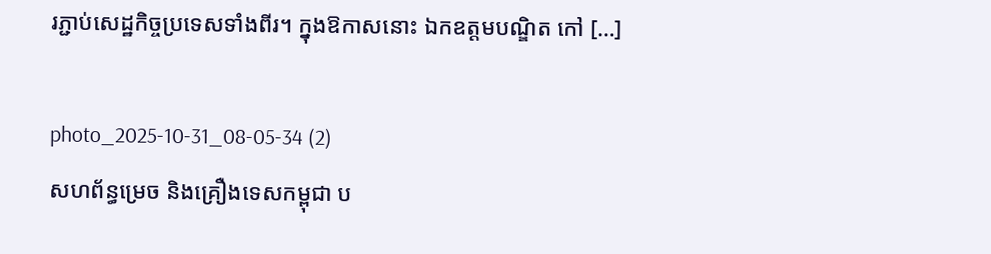រភ្ជាប់សេដ្ឋកិច្ចប្រទេសទាំងពីរ។ ក្នុងឱកាសនោះ ឯកឧត្តមបណ្ឌិត កៅ […]

photo_2025-10-31_08-05-34 (2)
សហព័ន្ធម្រេច និងគ្រឿងទេសកម្ពុជា ប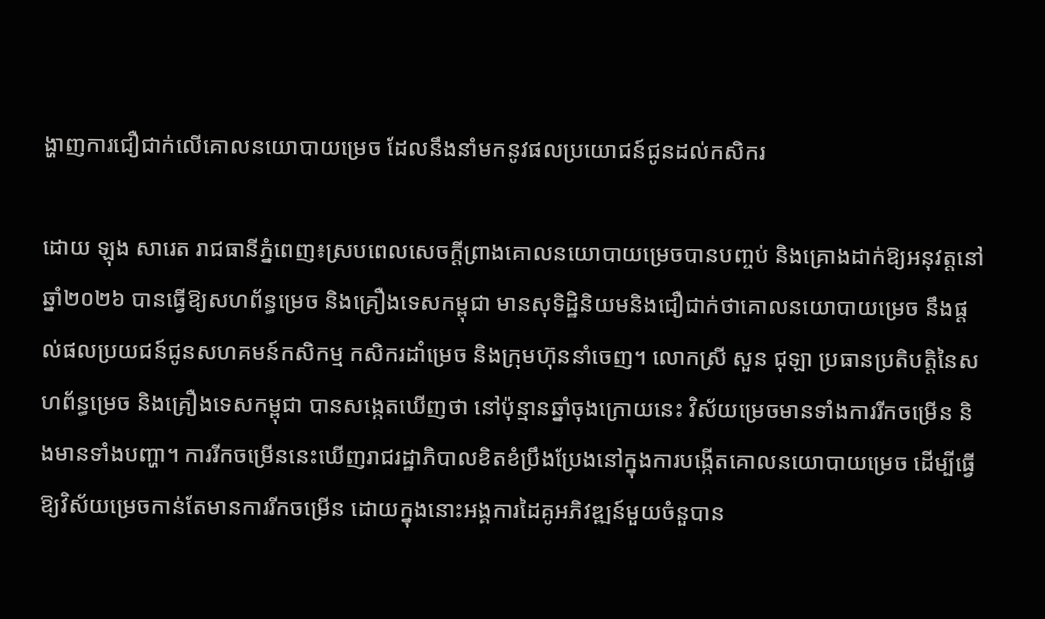ង្ហាញការជឿជាក់លើគោលនយោបាយម្រេច ដែលនឹងនាំមកនូវផលប្រយោជន៍ជូនដល់កសិករ

ដោយ ឡុង សារេត រាជធានីភ្នំពេញ៖ស្របពេលសេចក្តីព្រាងគោលនយោបាយម្រេចបានបញ្ចប់ និងគ្រោងដាក់ឱ្យអនុវត្តនៅឆ្នាំ២០២៦ បានធ្វើឱ្យសហព័ន្ធម្រេច និងគ្រឿងទេសកម្ពុជា មានសុទិដ្ឋិនិយមនិងជឿជាក់ថាគោលនយោបាយម្រេច នឹងផ្តល់ផលប្រយជន៍ជូនសហគមន៍កសិកម្ម កសិករដាំម្រេច និងក្រុមហ៊ុននាំចេញ។ លោកស្រី សួន ជុឡា ប្រធានប្រតិបត្តិនៃសហព័ន្ធម្រេច និងគ្រឿងទេសកម្ពុជា បានសង្កេតឃើញថា នៅប៉ុន្មានឆ្នាំចុងក្រោយនេះ វិស័យម្រេចមានទាំងការរីកចម្រើន និងមានទាំងបញ្ហា។ ការរីកចម្រើននេះឃើញរាជរដ្ឋាភិបាលខិតខំប្រឹងប្រែងនៅក្នុងការបង្កើតគោលនយោបាយម្រេច ដើម្បីធ្វើឱ្យវិស័យម្រេចកាន់តែមានការរីកចម្រើន ដោយក្នុងនោះអង្គការដៃគូអភិវឌ្ឍន៍មួយចំនួបាន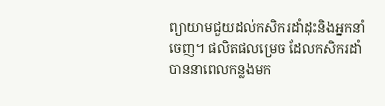ព្យាយាមជួយដល់កសិករដាំដុះនិងអ្នកនាំចេញ។ ផលិតផលម្រេច ដែលកសិករដាំបាននាពេលកន្លងមក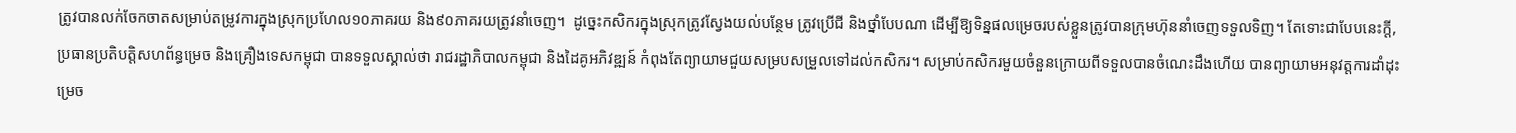ត្រូវបានលក់ចែកចាតសម្រាប់តម្រូវការក្នុងស្រុកប្រហែល១០ភាគរយ និង៩០ភាគរយត្រូវនាំចេញ។  ដូច្នេះកសិករក្នុងស្រុកត្រូវស្វែងយល់បន្ថែម ត្រូវប្រើជី និងថ្នាំបែបណា ដើម្បីឱ្យទិន្នផលម្រេចរបស់ខ្លួនត្រូវបានក្រុមហ៊ុននាំចេញទទួលទិញ។ តែទោះជាបែបនេះក្តី, ប្រធានប្រតិបត្តិសហព័ន្ធម្រេច និងគ្រឿងទេសកម្ពុជា បានទទួលស្គាល់ថា រាជរដ្ឋាភិបាលកម្ពុជា និងដៃគូអភិវឌ្ឍន៍ កំពុងតែព្យាយាមជួយសម្របសម្រួលទៅដល់កសិករ។ សម្រាប់កសិករមួយចំនួនក្រោយពីទទួលបានចំណេះដឹងហើយ បានព្យាយាមអនុវត្តការដាំដុះម្រេច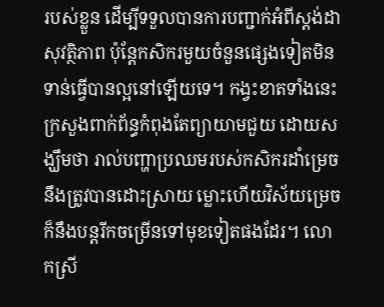របស់ខ្លួន ដើម្បីទទួលបានការបញ្ជាក់អំពីស្តង់ដាសុវត្ថិភាព ប៉ុន្តែកសិករមួយចំនួនផ្សេងទៀតមិនទាន់ធ្វើបានល្អនៅឡើយទេ។ កង្វះខាតទាំងនេះ ក្រសួងពាក់ព័ន្ធកំពុងតែព្យាយាមជួយ ដោយសង្ឃឹមថា រាល់បញ្ហាប្រឈមរបស់កសិករដាំម្រេច នឹងត្រូវបានដោះស្រាយ ម្លោះហើយវិស័យម្រេចក៏នឹងបន្តរីកចម្រើនទៅមុខទៀតផងដែរ។ លោកស្រី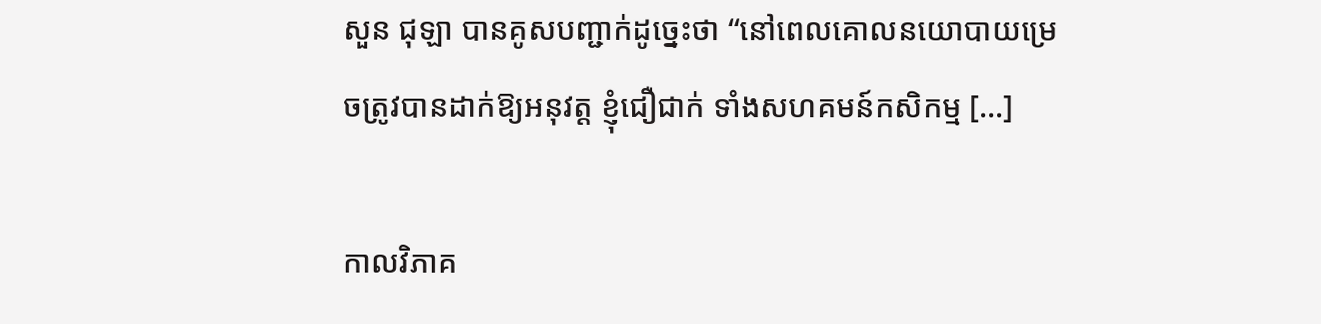សួន ជុឡា បានគូសបញ្ជាក់ដូច្នេះថា “នៅពេលគោលនយោបាយម្រេចត្រូវបានដាក់ឱ្យអនុវត្ត ខ្ញុំជឿជាក់ ទាំងសហគមន៍កសិកម្ម […]

កាលវិភាគ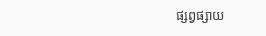ផ្សព្វផ្សាយ